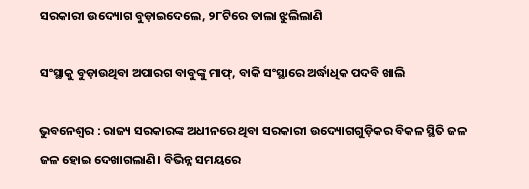ସରକାରୀ ଉଦ୍ୟୋଗ ବୁଡ଼ାଇଦେଲେ, ୨୮ଟିରେ ତାଲା ଝୁଲିଲାଣି

ସଂସ୍ଥାକୁ ବୁଡ଼ାଉଥିବା ଅପାରଗ ବାବୁଙ୍କୁ ମାଫ୍‌, ବାକି ସଂସ୍ଥାରେ ଅର୍ଦ୍ଧାଧିକ ପଦବି ଖାଲି

ଭୁବନେଶ୍ୱର : ରାଜ୍ୟ ସରକାରଙ୍କ ଅଧୀନରେ ଥିବା ସରକାରୀ ଉଦ୍ୟୋଗଗୁଡ଼ିକର ବିକଳ ସ୍ଥିତି ଜଳ ଜଳ ହୋଇ ଦେଖାଗଲାଣି। ବିଭିନ୍ନ ସମୟରେ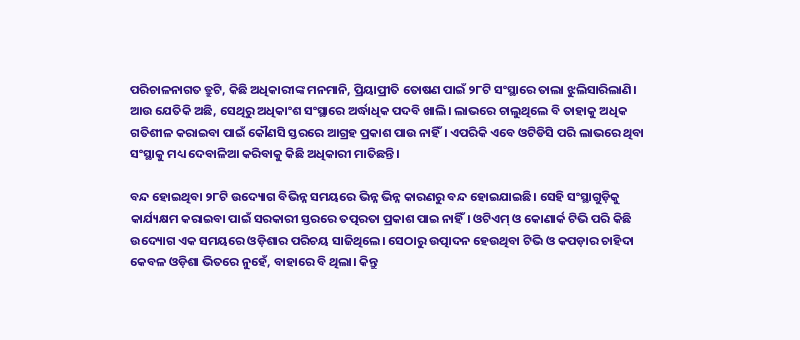ପରିଚାଳନାଗତ ତ୍ରୁଟି, କିଛି ଅଧିକାରୀଙ୍କ ମନମାନି, ପ୍ରିୟାପ୍ରୀତି ତୋଷଣ ପାଇଁ ୨୮ଟି ସଂସ୍ଥାରେ ତାଲା ଝୁଲିସାରିଲାଣି। ଆଉ ‌ଯେତିକି ଅଛି, ସେଥିରୁ ଅଧିକାଂଶ ସଂସ୍ଥାରେ ଅର୍ଦ୍ଧାଧିକ ପଦବି ଖାଲି। ଲାଭରେ ଚାଲୁଥିଲେ ବି ତାହାକୁ ଅଧିକ ଗତିଶୀଳ କରାଇବା ପାଇଁ କୌଣସି ସ୍ତରରେ ଆଗ୍ରହ ପ୍ରକାଶ ପାଉ ନାହିଁ। ଏପରିକି ଏବେ ଓଟିଡିସି ପରି ଲାଭରେ ଥିବା ସଂସ୍ଥାକୁ ମଧ୍ୟ ଦେବାଳିଆ କରିବାକୁ କିଛି ଅଧିକାରୀ ମାତିଛନ୍ତି।

ବନ୍ଦ ହୋଇଥିବା ୨୮ଟି ଉଦ୍ୟୋଗ ବିଭିନ୍ନ ସମୟରେ ଭିନ୍ନ ଭିନ୍ନ କାରଣରୁ ବନ୍ଦ ହୋଇଯାଇଛି। ସେହି ସଂସ୍ଥାଗୁଡ଼ିକୁ କାର୍ଯ୍ୟକ୍ଷମ କରାଇବା ପାଇଁ ସରକାରୀ ସ୍ତରରେ ତତ୍ପରତା ପ୍ରକାଶ ପାଇ ନାହିଁ। ଓଟିଏମ୍‌ ଓ କୋଣାର୍କ ଟିଭି ପରି କିଛି ଉଦ୍ୟୋଗ ଏକ ସମୟରେ ଓଡ଼ିଶାର ପରିଚୟ ସାଜିଥିଲେ। ସେଠାରୁ ଉତ୍ପାଦନ ହେଉଥିବା ଟିଭି ଓ କପଡ଼ାର ଚାହିଦା କେବଳ ଓଡ଼ିଶା ଭିତରେ ନୁହେଁ, ବାହାରେ ବି ଥିଲା। କିନ୍ତୁ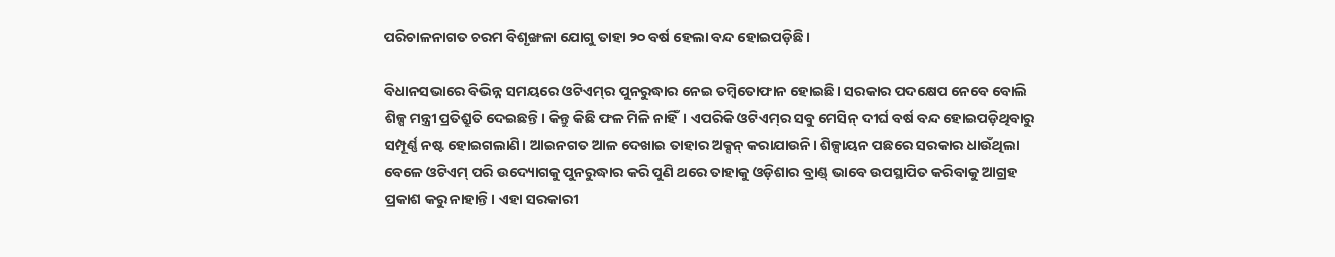ପରିଚାଳନାଗତ ଚରମ ବିଶୃଙ୍ଖଳା ଯୋଗୁ ତାହା ୨୦ ବର୍ଷ ହେଲା ବନ୍ଦ ହୋଇପଡ଼ିଛି।

ବିଧାନସଭାରେ ବିଭିନ୍ନ ସମୟରେ ଓଟିଏମ୍‌ର ପୁନରୁଦ୍ଧାର ନେଇ ତମ୍ବିତୋଫାନ ହୋଇଛି। ସରକାର ପଦକ୍ଷେପ ନେବେ ବୋଲି ଶିଳ୍ପ ମନ୍ତ୍ରୀ ପ୍ରତିଶ୍ରୁତି ଦେଇଛନ୍ତି। କିନ୍ତୁ କିଛି ଫଳ ମିଳି ନାହିଁ। ଏପରିକି ଓଟିଏମ୍‌ର ସବୁ ମେସିନ୍ ଦୀର୍ଘ ବର୍ଷ ବନ୍ଦ ହୋଇପଡ଼ିଥିବାରୁ ସମ୍ପୂର୍ଣ୍ଣ ନଷ୍ଟ ହୋଇଗଲାଣି। ଆଇନଗତ ଆଳ ଦେଖାଇ ତାହାର ଅକ୍ସନ୍ କରାଯାଉନି। ଶିଳ୍ପାୟନ ପଛରେ ସରକାର ଧାଉଁଥିଲା ବେଳେ ଓଟିଏମ୍‌ ପରି ଉଦ୍ୟୋଗକୁ ପୁନରୁଦ୍ଧାର କରି ପୁଣି ଥରେ ତାହାକୁ ଓଡ଼ିଶାର ବ୍ରାଣ୍ଡ୍‌ ଭାବେ ଉପସ୍ଥାପିତ କରିବାକୁ ଆଗ୍ରହ ପ୍ରକାଶ କରୁ ନାହାନ୍ତି। ଏହା ସରକାରୀ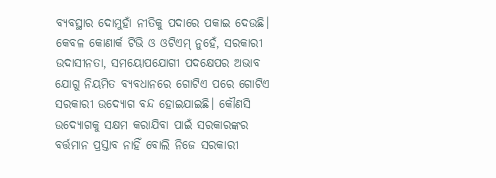ବ୍ୟବସ୍ଥାର ଦୋମୁହାଁ ନୀତିକୁ ପଦାରେ ପକାଇ ଦେଉଛି। କେବଳ କୋଣାର୍କ ଟିଭି ଓ ଓଟିଏମ୍ ନୁହେଁ, ସରକାରୀ ଉଦାସୀନତା, ସମୟୋପ‌ଯୋଗୀ ପଦକ୍ଷେପର ଅଭାବ ଯୋଗୁ ନିୟମିତ ବ୍ୟବଧାନରେ ଗୋଟିଏ ପରେ ଗୋଟିଏ ସରକାରୀ ଉଦ୍ୟୋଗ ବନ୍ଦ ହୋଇଯାଇଛି। କୌଣସି ଉଦ୍ୟୋଗକୁ ସକ୍ଷମ କରାଯିବା ପାଇଁ ସରକାରଙ୍କର ବର୍ତ୍ତମାନ ପ୍ରସ୍ତାବ ନାହିଁ ବୋଲି ନିଜେ ସରକାରୀ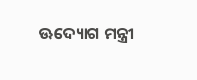ଊଦ୍ୟୋଗ ମନ୍ତ୍ରୀ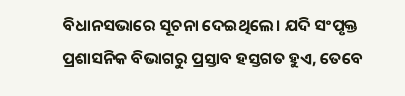ବିଧାନସଭାରେ ସୂଚନା ଦେଇଥିଲେ। ଯଦି ସଂପୃକ୍ତ ପ୍ରଶାସନିକ ବିଭାଗରୁ ପ୍ରସ୍ତାବ ହସ୍ତଗତ ହୁଏ, ତେବେ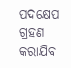ପଦକ୍ଷେପ ଗ୍ରହଣ କରାଯିବ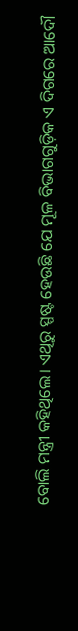ବୋଲି ମନ୍ତ୍ରୀ କହିଥିଲେ। ଏଥିରୁ ସ୍ପଷ୍ଟ ହେଉଛି ଯେ ମୂଳ ବିଭାଗଗୁଡ଼ିକ ଏ ଦିଗରେ ଆଦୌ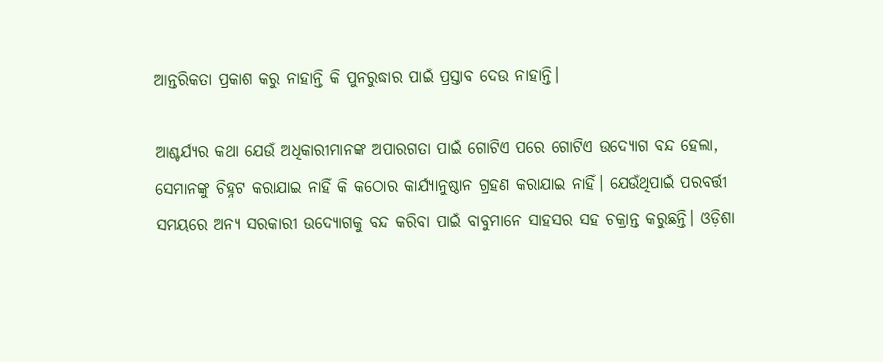ଆନ୍ତରିକତା ପ୍ରକାଶ କରୁ ନାହାନ୍ତି କି ପୁନରୁଦ୍ଧାର ପାଇଁ ପ୍ରସ୍ତାବ ଦେଉ ନାହାନ୍ତି।

ଆଶ୍ଚର୍ଯ୍ୟର କଥା ଯେଉଁ ଅଧିକାରୀମାନଙ୍କ ଅପାରଗତା ପାଇଁ ଗୋଟିଏ ପରେ ଗୋଟିଏ ଉଦ୍ୟୋଗ ବନ୍ଦ ହେଲା, ସେମାନଙ୍କୁ ଚିହ୍ନଟ କରାଯାଇ ନାହିଁ କି କଠୋର କାର୍ଯ୍ୟାନୁଷ୍ଠାନ ଗ୍ରହଣ କରାଯାଇ ନାହିଁ। ଯେଉଁଥିପାଇଁ ପରବର୍ତ୍ତୀ ସମୟରେ ଅନ୍ୟ ସରକାରୀ ଉଦ୍ୟୋଗକୁ ବନ୍ଦ କରିବା ପାଇଁ ବାବୁମାନେ ସାହସର ସହ ଚକ୍ରାନ୍ତ କରୁଛନ୍ତି। ଓଡ଼ିଶା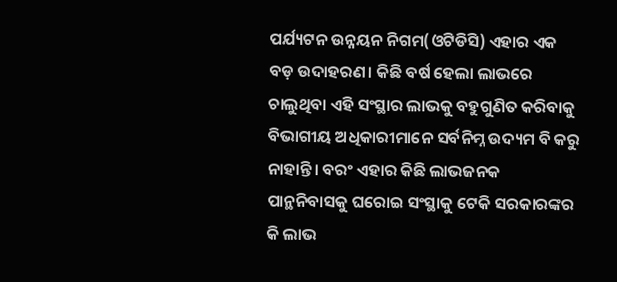ପର୍ଯ୍ୟଟନ ଉନ୍ନୟନ ନିଗମ(ଓଟିଡିସି) ଏହାର ଏକ ବଡ଼ ଉଦାହରଣ। କିଛି ବର୍ଷ ହେଲା ଲାଭରେ ଚାଲୁଥିବା ଏହି ସଂସ୍ଥାର ଲାଭକୁ ବହୁଗୁଣିତ କରିବାକୁ ବିଭାଗୀୟ ଅଧିକାରୀମାନେ ସର୍ବନିମ୍ନ ଉଦ୍ୟମ ବି କରୁ ନାହାନ୍ତି। ବରଂ ଏହାର କିଛି ଲାଭଜନକ ପାନ୍ଥନିବାସକୁ ଘରୋଇ ସଂସ୍ଥାକୁ ଟେକି ସରକାରଙ୍କର କି ଲାଭ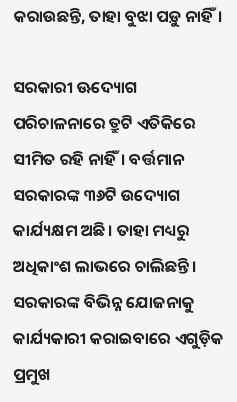କରାଉଛନ୍ତି, ତାହା ବୁଝା ପଡ଼ୁ ନାହିଁ।

ସରକାରୀ ଊଦ୍ୟୋଗ ପରିଚ‌ାଳନାରେ ତ୍ରୁଟି ଏତିକିରେ ସୀମିତ ରହି ନାହିଁ। ବର୍ତ୍ତମାନ ସରକାରଙ୍କ ୩୬ଟି ଉଦ୍ୟୋଗ କାର୍ଯ୍ୟକ୍ଷମ ଅଛି। ତାହା ମଧ୍ୟରୁ ଅଧିକାଂଶ ଲାଭରେ ଚାଲିଛନ୍ତି। ସରକାରଙ୍କ ବିଭିନ୍ନ ଯୋଜନାକୁ କାର୍ଯ୍ୟକାରୀ କରାଇବାରେ ଏଗୁଡ଼ିକ ପ୍ରମୁଖ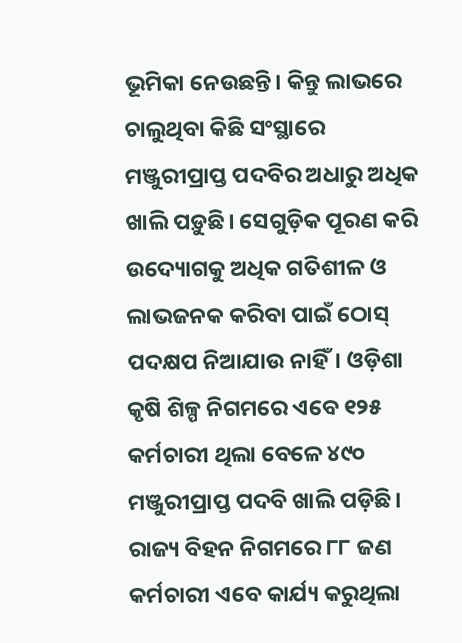ଭୂମିକା ନେଉଛନ୍ତି। କିନ୍ତୁ ଲାଭରେ ଚାଲୁଥିବା କିଛି ସଂସ୍ଥାରେ ମଞ୍ଜୁରୀପ୍ରାପ୍ତ ପଦବିର ଅଧାରୁ ଅଧିକ ଖାଲି ପଡ଼ୁଛି। ସେଗୁଡ଼ିକ ପୂରଣ କରି ଉଦ୍ୟୋଗକୁ ଅଧିକ ଗତିଶୀଳ ଓ ଲାଭଜନକ କରିବା ପାଇଁ ଠୋସ୍ ପଦକ୍ଷପ ନିଆଯାଉ ନାହିଁ। ଓଡ଼ିଶା କୃଷି ଶିଳ୍ପ ନିଗମରେ ଏବେ ୧୨୫ କର୍ମଚାରୀ ଥିଲା ବେଳେ ୪୯୦ ମଞ୍ଜୁରୀପ୍ରାପ୍ତ ପଦବି ଖାଲି ପଡ଼ିଛି। ରାଜ୍ୟ ବିହନ ନିଗମରେ ୮୮ ଜଣ କର୍ମଚାରୀ ଏବେ କାର୍ଯ୍ୟ କରୁଥିଲା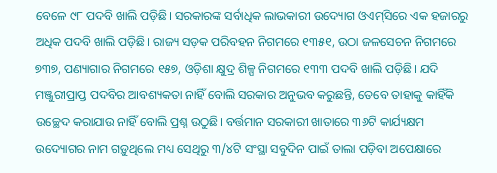ବେଳେ ୯୮ ପଦବି ଖାଲି ପଡ଼ିଛି। ସରକାରଙ୍କ ସର୍ବାଧିକ ଲାଭକାରୀ ଉଦ୍ୟୋଗ ଓଏମ୍‌ସିରେ ଏକ ହଜାରରୁ ଅଧିକ ପଦବି ଖାଲି ପଡ଼ିଛି। ରାଜ୍ୟ ସଡ଼କ ପରିବହନ ନିଗମରେ ୧୩୫୧, ଉଠା ଜଳସେଚନ ନିଗମରେ ୭୩୭, ପଣ୍ୟାଗାର ନିଗମରେ ୧୫୭, ଓଡ଼ିଶା କ୍ଷୁଦ୍ର ଶିଳ୍ପ ନିଗମରେ ୧୩୩ ପଦବି ଖାଲି ପଡ଼ିଛି। ଯଦି ମଞ୍ଜୁରୀପ୍ରାପ୍ତ ପଦବିର ଆବଶ୍ୟକତା ନାହିଁ ବୋଲି ସରକାର ଅନୁଭବ କରୁଛନ୍ତି, ତେବେ ତାହାକୁ କାହିଁକି ଉଚ୍ଛେଦ କରାଯାଉ ନାହିଁ ବୋଲି ପ୍ରଶ୍ନ ଉଠୁଛି। ବର୍ତ୍ତମାନ ସରକାରୀ ଖାତାରେ ୩୬ଟି କାର୍ଯ୍ୟକ୍ଷମ ଉଦ୍ୟୋଗର ନାମ ଗଡ଼ୁଥିଲେ ମଧ୍ୟ ସେଥିରୁ ୩/୪ଟି ସଂସ୍ଥା ସବୁଦିନ ପାଇଁ ତାଲା ପଡ଼ିବା ଅପେକ୍ଷାରେ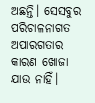ଅଛନ୍ତି। ସେସବୁର ପରିଚାଳନାଗତ ଅପାରଗତାର କାରଣ ଖୋଜା ଯାଉ ନାହିଁ।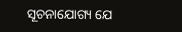ସୂଚନାଯୋଗ୍ୟ ଯେ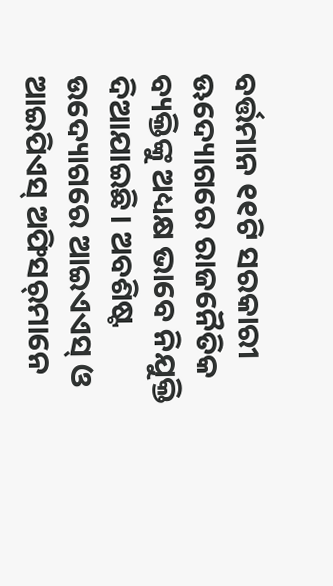ବର୍ତ୍ତମାନ ୧୧ଟି ସରକାରୀ ଊଦ୍ୟୋଗରେ ରାଜନୈତିକ ବ୍ୟକ୍ତିଙ୍କୁ ଅଧ୍ୟକ୍ଷ ଭାବେ ନିଯୁକ୍ତି ଦିଆଯାଇଛି। ଅବଶିଷ୍ଟ ଉଦ୍ୟୋଗରେ ଆଇଏଏସ୍‌ ଓ ଆଇପିଏସ୍‌ ଅଫିସର୍‌ମାନେ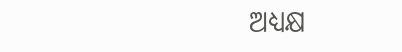ଅଧ୍ୟକ୍ଷ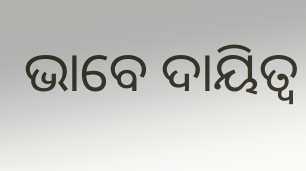ଭାବେ ଦାୟିତ୍ବ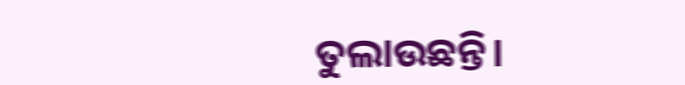ତୁଲାଉଛନ୍ତି।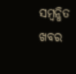ସମ୍ବନ୍ଧିତ ଖବର